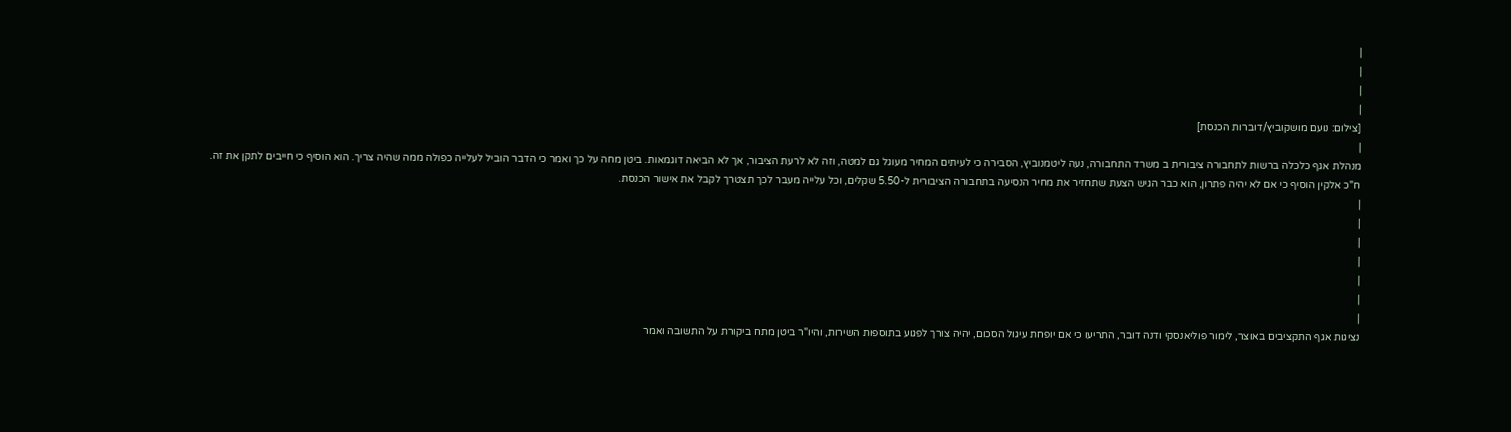|
|
|
|
[צילום: נועם מושקוביץ/דוברות הכנסת]
|
מנהלת אגף כלכלה ברשות לתחבורה ציבורית ב משרד התחבורה, נעה ליטמנוביץ, הסבירה כי לעיתים המחיר מעוגל גם למטה, וזה לא לרעת הציבור, אך לא הביאה דוגמאות. ביטן מחה על כך ואמר כי הדבר הוביל לעלייה כפולה ממה שהיה צריך. הוא הוסיף כי חייבים לתקן את זה. ח"כ אלקין הוסיף כי אם לא יהיה פתרון, הוא כבר הגיש הצעת שתחזיר את מחיר הנסיעה בתחבורה הציבורית ל-5.50 שקלים, וכל עלייה מעבר לכך תצטרך לקבל את אישור הכנסת.
|
|
|
|
|
|
|
נציגות אגף התקציבים באוצר, לימור פוליאנסקי ודנה דובר, התריעו כי אם יופחת עיגול הסכום, יהיה צורך לפגוע בתוספות השירות, והיו"ר ביטן מתח ביקורת על התשובה ואמר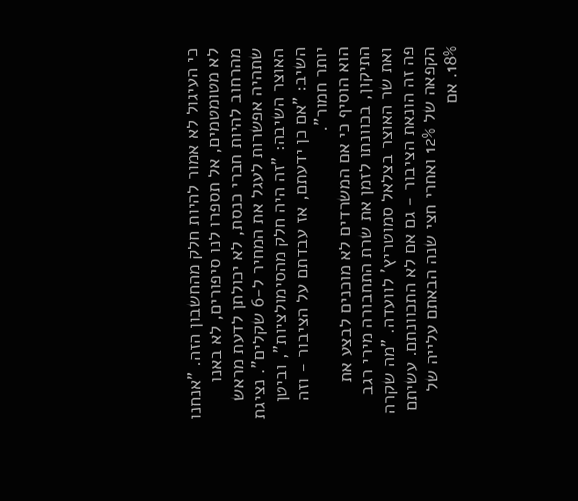כי העיגול לא אמור להיות חלק מהחשבון הזה. "אנחנו לא מטומטמים, אל תספרו לנו סיפורים, לא באנו מהרחוב להיות חברי כנסת, לא יכולתן לדעת מראש שתהיה אפשרות לעגל את המחיר ל-6 שקלים". נציגת האוצר השיבה: "זה היה חלק מהסימולציות", וביטן השיב: "אם כן ידעתם, אז עבדתם על הציבור - וזה יותר חמור".
הוא הוסיף כי אם המשרדים לא מוכנים לבצע את התיקון, בכוונתו לזמן את שרת התחבורה מירי רגב ואת שר האוצר בצלאל סמוטריץ' לוועדה. "מה שקרה פה זה הונאת הציבור - גם אם לא התכוונתם. עשיתם הקפאה של 12% ואחרי חצי שנה הבאתם עלייה של 18%. אם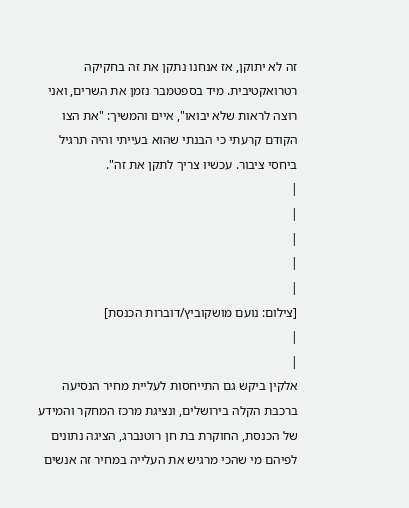זה לא יתוקן, אז אנחנו נתקן את זה בחקיקה רטרואקטיבית. מיד בספטמבר נזמן את השרים, ואני רוצה לראות שלא יבואו", איים והמשיך: "את הצו הקודם קרעתי כי הבנתי שהוא בעייתי והיה תרגיל ביחסי ציבור. עכשיו צריך לתקן את זה".
|
|
|
|
|
[צילום: נועם מושקוביץ/דוברות הכנסת]
|
|
אלקין ביקש גם התייחסות לעליית מחיר הנסיעה ברכבת הקלה בירושלים, ונציגת מרכז המחקר והמידע של הכנסת, החוקרת בת חן רוטנברג, הציגה נתונים לפיהם מי שהכי מרגיש את העלייה במחיר זה אנשים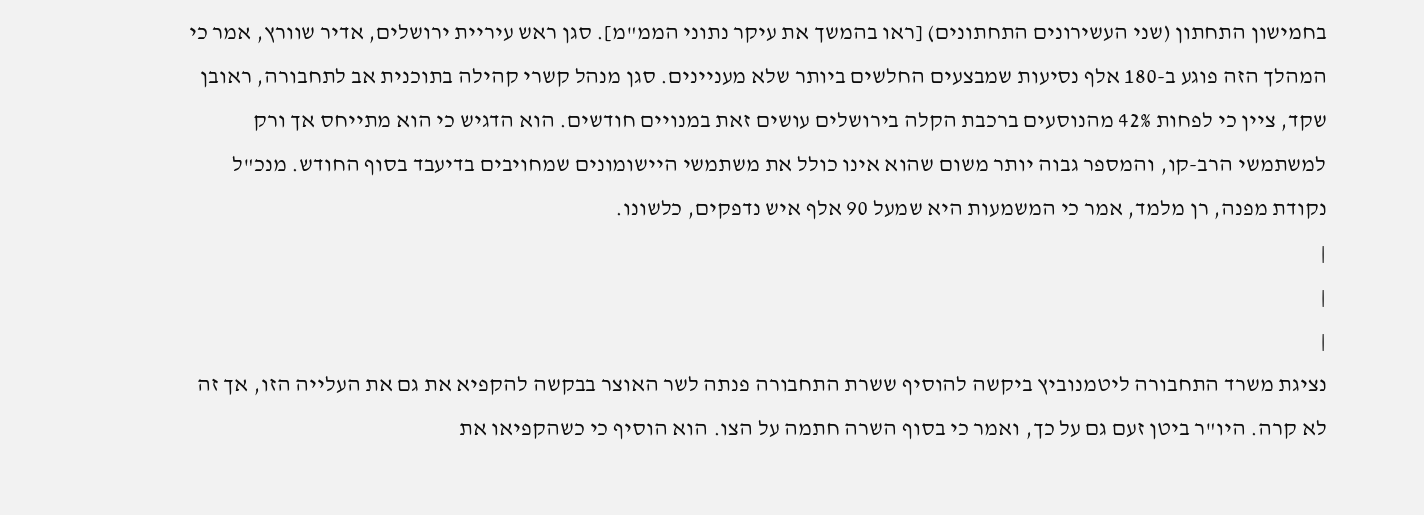בחמישון התחתון (שני העשירונים התחתונים) [ראו בהמשך את עיקר נתוני הממ"מ]. סגן ראש עיריית ירושלים, אדיר שוורץ, אמר כי המהלך הזה פוגע ב-180 אלף נסיעות שמבצעים החלשים ביותר שלא מעניינים. סגן מנהל קשרי קהילה בתוכנית אב לתחבורה, ראובן שקד, ציין כי לפחות 42% מהנוסעים ברכבת הקלה בירושלים עושים זאת במנויים חודשים. הוא הדגיש כי הוא מתייחס אך ורק למשתמשי הרב-קו, והמספר גבוה יותר משום שהוא אינו כולל את משתמשי היישומונים שמחויבים בדיעבד בסוף החודש. מנכ"ל נקודת מפנה, רן מלמד, אמר כי המשמעות היא שמעל 90 אלף איש נדפקים, כלשונו.
|
|
|
נציגת משרד התחבורה ליטמנוביץ ביקשה להוסיף ששרת התחבורה פנתה לשר האוצר בבקשה להקפיא את גם את העלייה הזו, אך זה לא קרה. היו"ר ביטן זעם גם על כך, ואמר כי בסוף השרה חתמה על הצו. הוא הוסיף כי כשהקפיאו את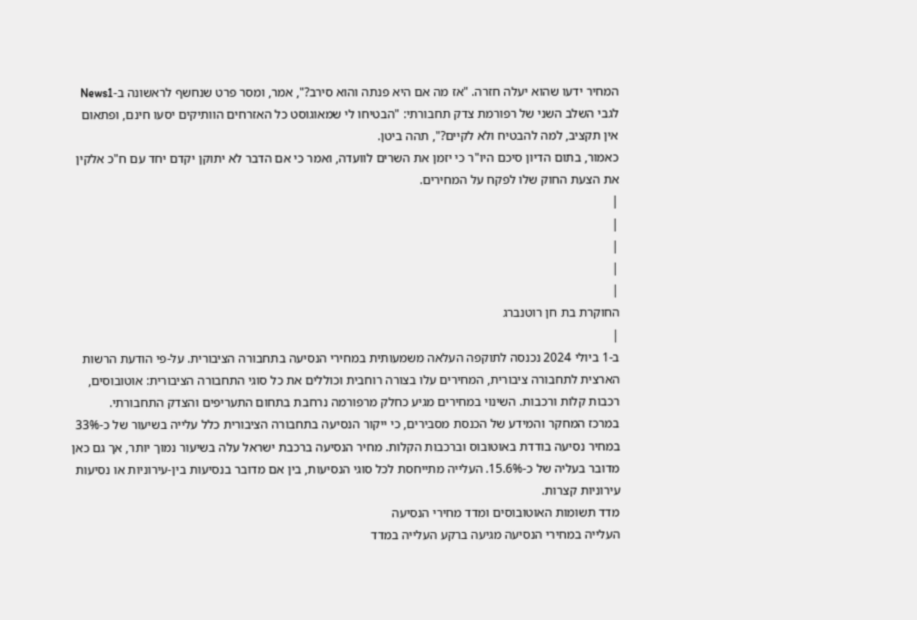המחיר ידעו שהוא יעלה חזרה. "אז מה אם היא פנתה והוא סירב?", אמר, ומסר פרט שנחשף לראשונה ב-News1 לגבי השלב השני של רפורמת צדק תחבורתי: "הבטיחו לי שמאוגוסט כל האזרחים הוותיקים יסעו חינם, ופתאום אין תקציב, למה להבטיח ולא לקיים?", תהה ביטן.
כאמור, בתום הדיון סיכם היו"ר כי יזמן את השרים לוועדה, ואמר כי אם הדבר לא יתוקן יקדם יחד עם ח"כ אלקין את הצעת החוק שלו לפקח על המחירים.
|
|
|
|
|
החוקרת בת חן רוטנברג
|
ב-1 ביולי 2024 נכנסה לתוקפה העלאה משמעותית במחירי הנסיעה בתחבורה הציבורית. על-פי הודעת הרשות הארצית לתחבורה ציבורית, המחירים עלו בצורה רוחבית וכוללים את כל סוגי התחבורה הציבורית: אוטובוסים, רכבות קלות ורכבות. השינוי במחירים מגיע כחלק מרפורמה נרחבת בתחום התעריפים והצדק התחבורתי.
במרכז המחקר והמידע של הכנסת מסבירים, כי ייקור הנסיעה בתחבורה הציבורית כלל עלייה בשיעור של כ-33% במחיר נסיעה בודדת באוטובוס וברכבות הקלות. מחיר הנסיעה ברכבת ישראל עלה בשיעור נמוך יותר, אך גם כאן מדובר בעליה של כ-15.6%. העלייה מתייחסת לכל סוגי הנסיעות, בין אם מדובר בנסיעות בין-עירוניות או נסיעות עירוניות קצרות.
מדד תשומות האוטובוסים ומדד מחירי הנסיעה
העלייה במחירי הנסיעה מגיעה ברקע העלייה במדד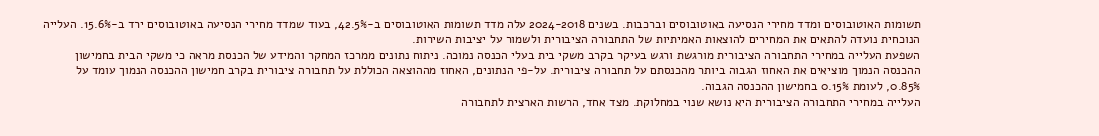תשומות האוטובוסים ומדד מחירי הנסיעה באוטובוסים וברכבות. בשנים 2024-2018 עלה מדד תשומות האוטובוסים ב-42.5%, בעוד שמדד מחירי הנסיעה באוטובוסים ירד ב-15.6%. העלייה הנוכחית נועדה להתאים את המחירים להוצאות האמיתיות של התחבורה הציבורית ולשמור על יציבות השירות.
השפעת העלייה במחירי התחבורה הציבורית מורגשת ורגש בעיקר בקרב משקי בית בעלי הכנסה נמוכה. ניתוח נתונים ממרכז המחקר והמידע של הכנסת מראה כי משקי הבית בחמישון ההכנסה הנמוך מוציאים את האחוז הגבוה ביותר מהכנסתם על תחבורה ציבורית. על-פי הנתונים, האחוז מההוצאה הכוללת על תחבורה ציבורית בקרב חמישון ההכנסה הנמוך עומד על 0.85%, לעומת 0.15% בחמישון ההכנסה הגבוה.
העלייה במחירי התחבורה הציבורית היא נושא שנוי במחלוקת. מצד אחד, הרשות הארצית לתחבורה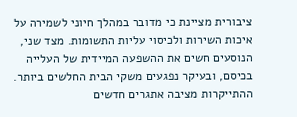ציבורית מציינת כי מדובר במהלך חיוני לשמירה על איכות השירות ולכיסוי עליות התשומות. מצד שני, הנוסעים חשים את ההשפעה המיידית של העלייה בכיסם, ובעיקר נפגעים משקי הבית החלשים ביותר. ההתייקרות מציבה אתגרים חדשים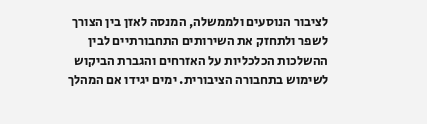לציבור הנוסעים ולממשלה, המנסה לאזן בין הצורך לשפר ולתחזק את השירותים התחבורתיים לבין ההשלכות הכלכליות על האזרחים והגברת הביקוש לשימוש בתחבורה הציבורית. ימים יגידו אם המהלך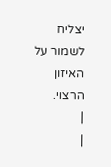יצליח לשמור על האיזון הרצוי.
|
|